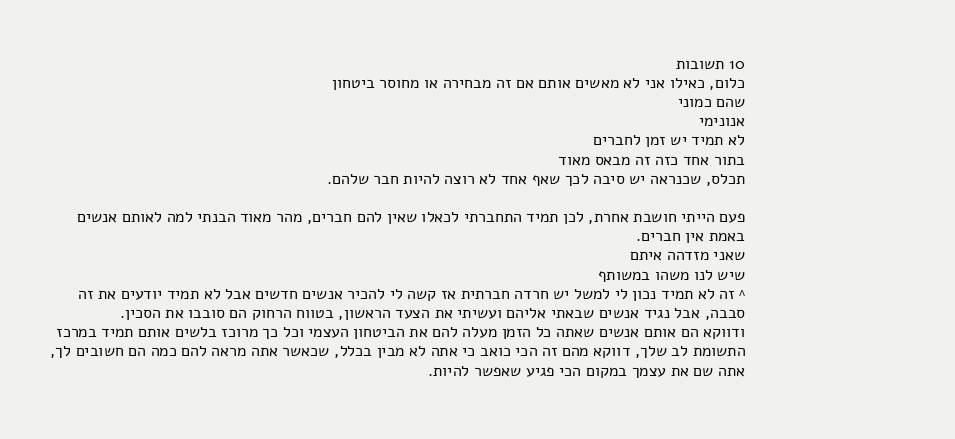10 תשובות
כלום, כאילו אני לא מאשים אותם אם זה מבחירה או מחוסר ביטחון
שהם כמוני
אנונימי
לא תמיד יש זמן לחברים
בתור אחד כזה זה מבאס מאוד
תכלס, שכנראה יש סיבה לכך שאף אחד לא רוצה להיות חבר שלהם.

פעם הייתי חושבת אחרת, לכן תמיד התחברתי לכאלו שאין להם חברים, מהר מאוד הבנתי למה לאותם אנשים באמת אין חברים.
שאני מזדהה איתם
שיש לנו משהו במשותף
^ זה לא תמיד נכון לי למשל יש חרדה חברתית אז קשה לי להכיר אנשים חדשים אבל לא תמיד יודעים את זה
סבבה, אבל נגיד אנשים שבאתי אליהם ועשיתי את הצעד הראשון, בטווח הרחוק הם סובבו את הסכין.
ודווקא הם אותם אנשים שאתה כל הזמן מעלה להם את הביטחון העצמי וכל כך מרוכז בלשים אותם תמיד במרכז התשומת לב שלך, דווקא מהם זה הכי כואב כי אתה לא מבין בכלל, שכאשר אתה מראה להם כמה הם חשובים לך, אתה שם את עצמך במקום הכי פגיע שאפשר להיות.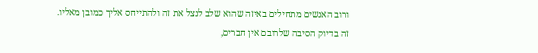ורוב האנשים מתחילים באיזה שהוא שלב לנצל את זה ולהתייחס אליך כמובן מאליו.
זה בדיוק הסיבה שלרובם אין חברים,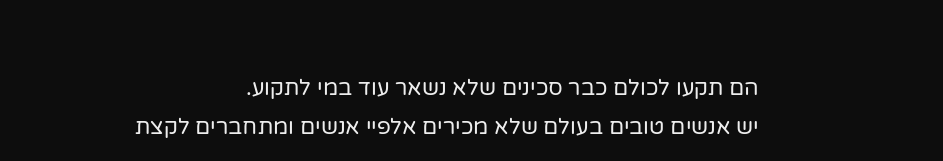הם תקעו לכולם כבר סכינים שלא נשאר עוד במי לתקוע.
יש אנשים טובים בעולם שלא מכירים אלפיי אנשים ומתחברים לקצת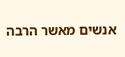אנשים מאשר הרבה